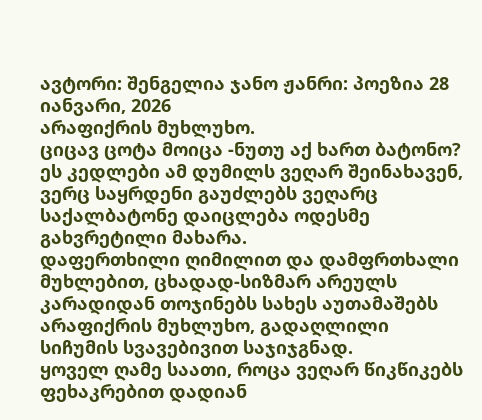ავტორი: შენგელია ჯანო ჟანრი: პოეზია 28 იანვარი, 2026
არაფიქრის მუხლუხო.
ციცავ ცოტა მოიცა -ნუთუ აქ ხართ ბატონო? ეს კედლები ამ დუმილს ვეღარ შეინახავენ, ვერც საყრდენი გაუძლებს ვეღარც საქალბატონე დაიცლება ოდესმე გახვრეტილი მახარა.
დაფერთხილი ღიმილით და დამფრთხალი მუხლებით, ცხადად-სიზმარ არეულს კარადიდან თოჯინებს სახეს აუთამაშებს არაფიქრის მუხლუხო, გადაღლილი სიჩუმის სვავებივით საჯიჯგნად.
ყოველ ღამე საათი, როცა ვეღარ წიკწიკებს ფეხაკრებით დადიან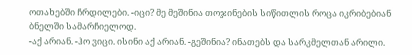ოთახებში ჩრდილები. -იცი? მე მეშინია თოჯინების სიწითლის როცა იკრიბებიან ბნელში სამარჩიელოდ.
-აქ არიან. -ჰო ვიცი. ისინი აქ არიან. -გეშინია? ინათებს და სარკმელთან არილი.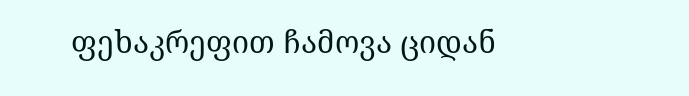ფეხაკრეფით ჩამოვა ციდან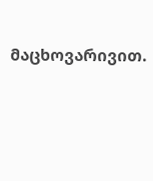მაცხოვარივით.